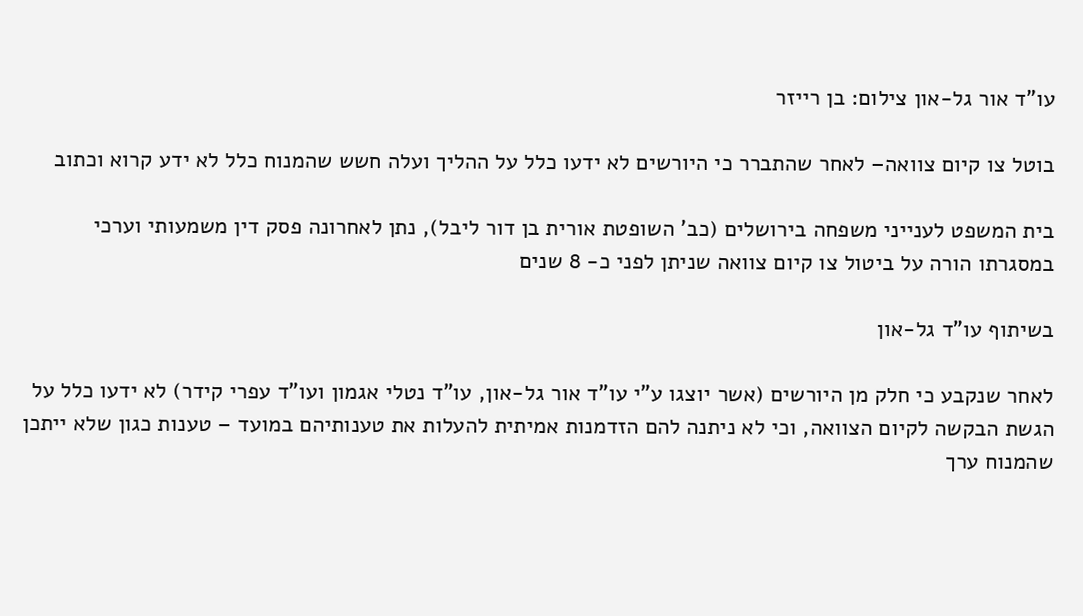עו"ד אור גל-און צילום: בן רייזר

בוטל צו קיום צוואה– לאחר שהתברר כי היורשים לא ידעו כלל על ההליך ועלה חשש שהמנוח כלל לא ידע קרוא וכתוב

בית המשפט לענייני משפחה בירושלים (כב' השופטת אורית בן דור ליבל), נתן לאחרונה פסק דין משמעותי וערכי במסגרתו הורה על ביטול צו קיום צוואה שניתן לפני כ- 8 שנים

בשיתוף עו"ד גל-און

לאחר שנקבע כי חלק מן היורשים (אשר יוצגו ע”י עו”ד אור גל-און, עו”ד נטלי אגמון ועו”ד עפרי קידר) לא ידעו כלל על הגשת הבקשה לקיום הצוואה, וכי לא ניתנה להם הזדמנות אמיתית להעלות את טענותיהם במועד – טענות כגון שלא ייתכן שהמנוח ערך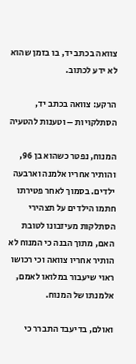צוואה בכתב יד, בו בזמן שהוא לא ידע לכתוב.

הרקע: צוואה בכתב יד, הסתלקויות – וטענות להטעיה

המנוח, נפטר כשהוא בן 96, והותיר אחריו אלמנה וארבעה ילדים. בסמוך לאחר פטירתו חתמו הילדים על תצהירי הסתלקות מעיזבונו לטובת האם, מתוך הבנה כי המנוח לא הותיר אחריו צוואה וכי רכושו ראוי שיעבור במלואו לאמם, אלמנתו של המנוח.

ואולם, בדיעבד התברר כי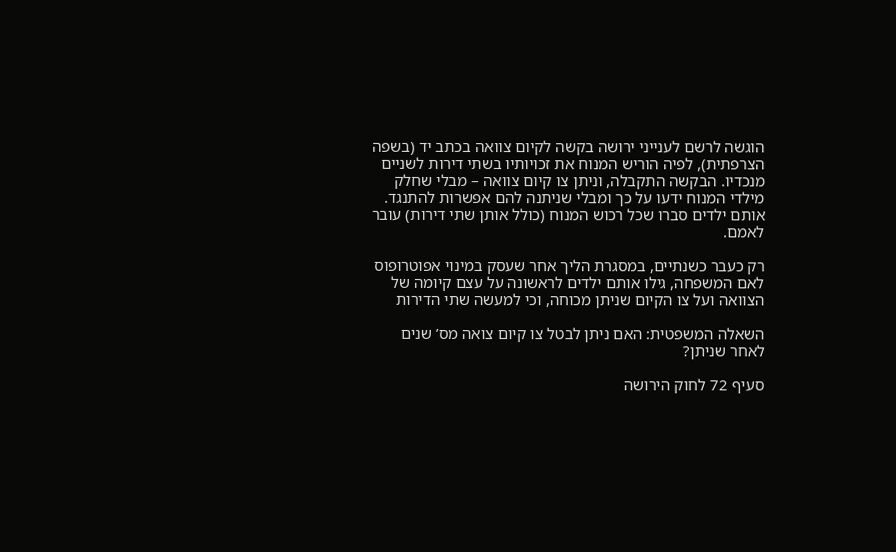הוגשה לרשם לענייני ירושה בקשה לקיום צוואה בכתב יד (בשפה הצרפתית), לפיה הוריש המנוח את זכויותיו בשתי דירות לשניים מנכדיו. הבקשה התקבלה, וניתן צו קיום צוואה – מבלי שחלק מילדי המנוח ידעו על כך ומבלי שניתנה להם אפשרות להתנגד. אותם ילדים סברו שכל רכוש המנוח (כולל אותן שתי דירות) עובר לאמם.

רק כעבר כשנתיים, במסגרת הליך אחר שעסק במינוי אפוטרופוס לאם המשפחה, גילו אותם ילדים לראשונה על עצם קיומה של הצוואה ועל צו הקיום שניתן מכוחה, וכי למעשה שתי הדירות

השאלה המשפטית: האם ניתן לבטל צו קיום צואה מס’ שנים לאחר שניתן?

סעיף 72 לחוק הירושה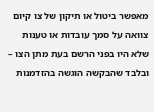מאפשר ביטול או תיקון של צו קיום צוואה על סמך עובדות או טענות שלא היו בפני הרשם בעת מתן הצו – ובלבד שהבקשה הוגשה בהזדמנות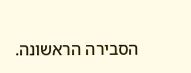הסבירה הראשונה.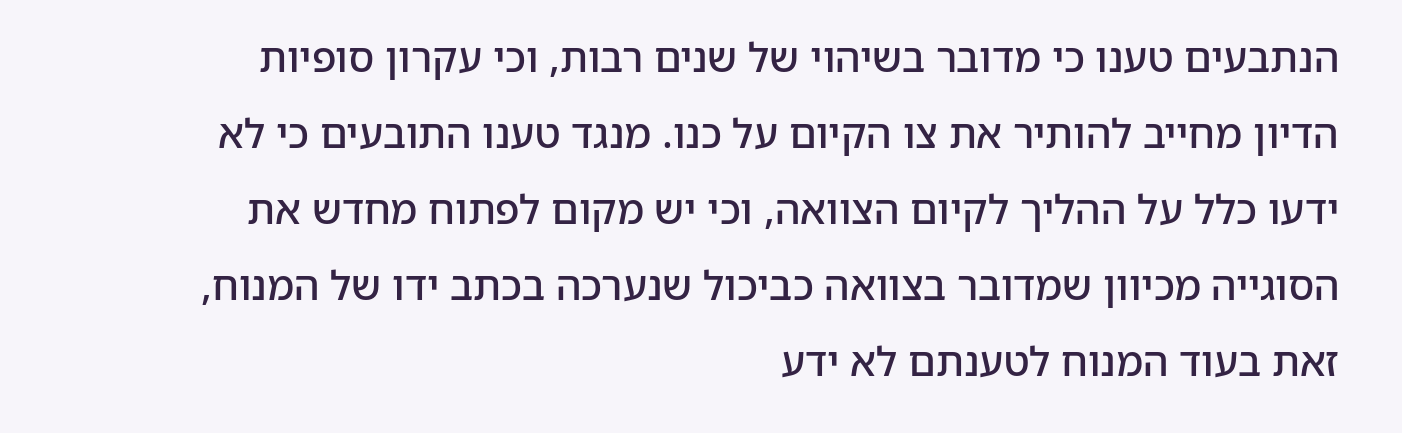הנתבעים טענו כי מדובר בשיהוי של שנים רבות, וכי עקרון סופיות הדיון מחייב להותיר את צו הקיום על כנו. מנגד טענו התובעים כי לא ידעו כלל על ההליך לקיום הצוואה, וכי יש מקום לפתוח מחדש את הסוגייה מכיוון שמדובר בצוואה כביכול שנערכה בכתב ידו של המנוח, זאת בעוד המנוח לטענתם לא ידע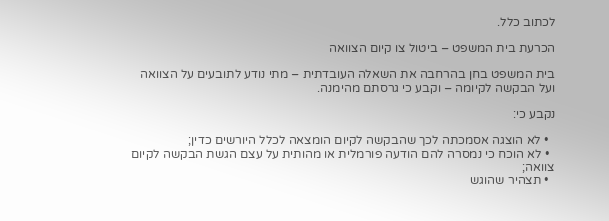לכתוב כלל.

הכרעת בית המשפט – ביטול צו קיום הצוואה

בית המשפט בחן בהרחבה את השאלה העובדתית – מתי נודע לתובעים על הצוואה ועל הבקשה לקיומה – וקבע כי גרסתם מהימנה.

נקבע כי:

  • לא הוצגה אסמכתה לכך שהבקשה לקיום הומצאה לכלל היורשים כדין;
  • לא הוכח כי נמסרה להם הודעה פורמלית או מהותית על עצם הגשת הבקשה לקיום צוואה;
  • תצהיר שהוגש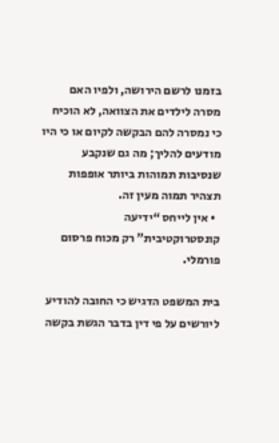בזמנו לרשם הירושה, ולפיו האם מסרה לילדים את הצוואה, לא הוכיח כי נמסרה להם הבקשה לקיום או כי היו מודעים להליך; מה גם שנקבע שנסיבות תמוהות ביותר אופפות תצהיר תמוה מעין זה.
  • אין לייחס “ידיעה קונסטרוקטיבית” רק מכוח פרסום פורמלי.

בית המשפט הדגיש כי החובה להודיע ליורשים על פי דין בדבר הגשת בקשה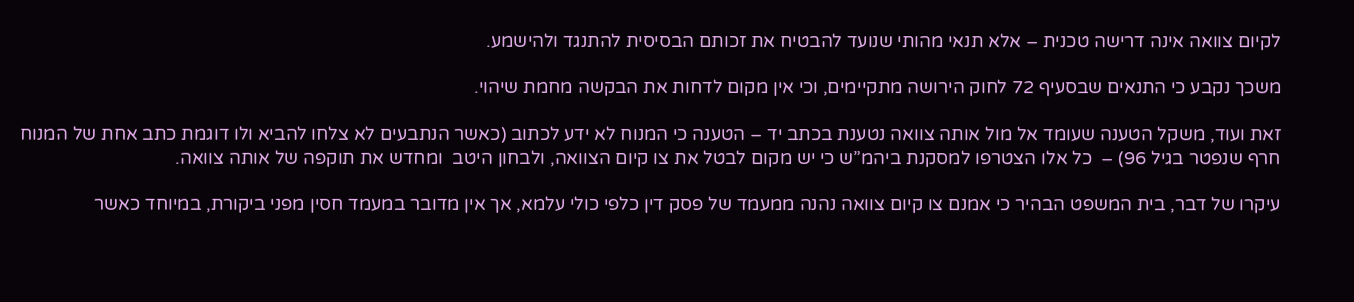לקיום צוואה אינה דרישה טכנית – אלא תנאי מהותי שנועד להבטיח את זכותם הבסיסית להתנגד ולהישמע.

משכך נקבע כי התנאים שבסעיף 72 לחוק הירושה מתקיימים, וכי אין מקום לדחות את הבקשה מחמת שיהוי.

זאת ועוד, משקל הטענה שעומד אל מול אותה צוואה נטענת בכתב יד – הטענה כי המנוח לא ידע לכתוב (כאשר הנתבעים לא צלחו להביא ולו דוגמת כתב אחת של המנוח חרף שנפטר בגיל 96) –  כל אלו הצטרפו למסקנת ביהמ”ש כי יש מקום לבטל את צו קיום הצוואה, ולבחון היטב  ומחדש את תוקפה של אותה צוואה.

עיקרו של דבר, בית המשפט הבהיר כי אמנם צו קיום צוואה נהנה ממעמד של פסק דין כלפי כולי עלמא, אך אין מדובר במעמד חסין מפני ביקורת, במיוחד כאשר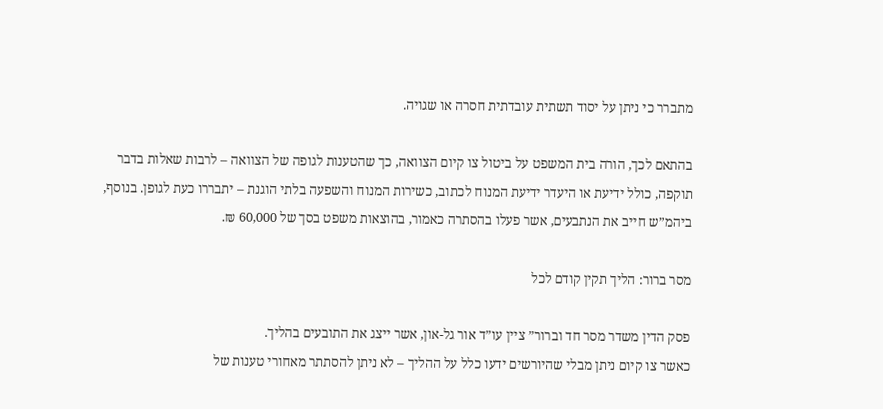מתברר כי ניתן על יסוד תשתית עובדתית חסרה או שגויה.

בהתאם לכך, הורה בית המשפט על ביטול צו קיום הצוואה, כך שהטענות לגופה של הצוואה – לרבות שאלות בדבר תוקפה, כולל ידיעת או היעדר ידיעת המנוח לכתוב, כשירות המנוח והשפעה בלתי הוגנת – יתבררו כעת לגופן. בנוסף, ביהמ”ש חייב את הנתבעים, אשר פעלו בהסתרה כאמור, בהוצאות משפט בסך של 60,000 ₪.

מסר ברור: הליך תקין קודם לכל

פסק הדין משדר מסר חד וברור” ציין עו”ד אור גל-און, אשר ייצג את התובעים בהליך.
כאשר צו קיום ניתן מבלי שהיורשים ידעו כלל על ההליך – לא ניתן להסתתר מאחורי טענות של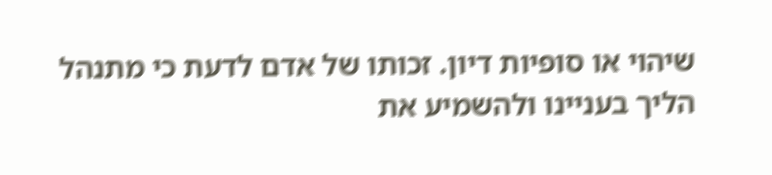שיהוי או סופיות דיון. זכותו של אדם לדעת כי מתנהל הליך בעניינו ולהשמיע את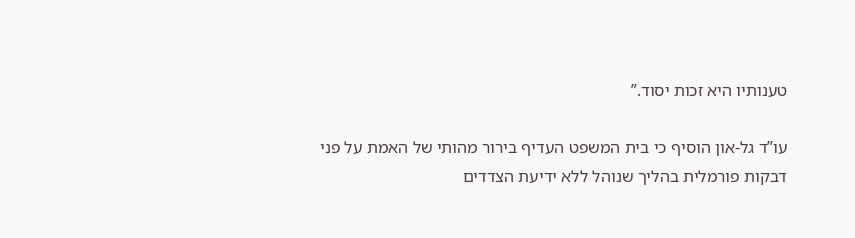טענותיו היא זכות יסוד.”

עו”ד גל-און הוסיף כי בית המשפט העדיף בירור מהותי של האמת על פני דבקות פורמלית בהליך שנוהל ללא ידיעת הצדדים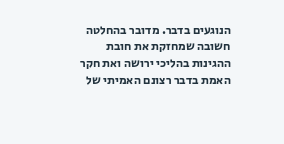הנוגעים בדבר. מדובר בהחלטה חשובה שמחזקת את חובת ההגינות בהליכי ירושה ואת חקר האמת בדבר רצונם האמיתי של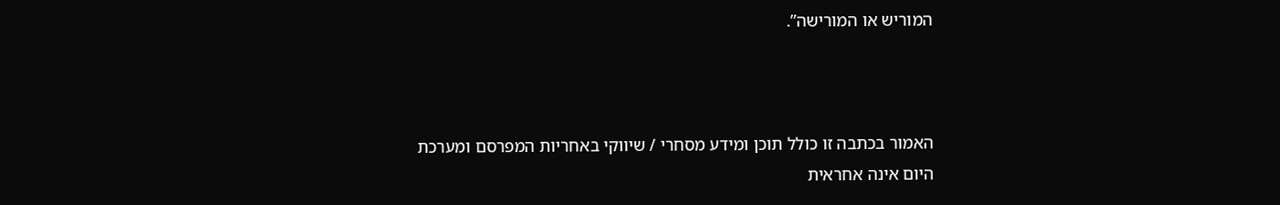המוריש או המורישה”.



האמור בכתבה זו כולל תוכן ומידע מסחרי / שיווקי באחריות המפרסם ומערכת היום אינה אחראית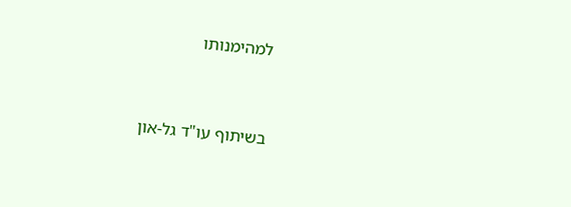למהימנותו



בשיתוף עו"ד גל-און